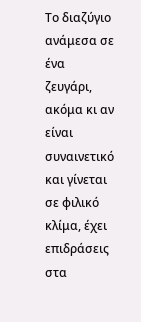Το διαζύγιο ανάμεσα σε ένα ζευγάρι, ακόμα κι αν είναι συναινετικό και γίνεται σε φιλικό κλίμα, έχει επιδράσεις στα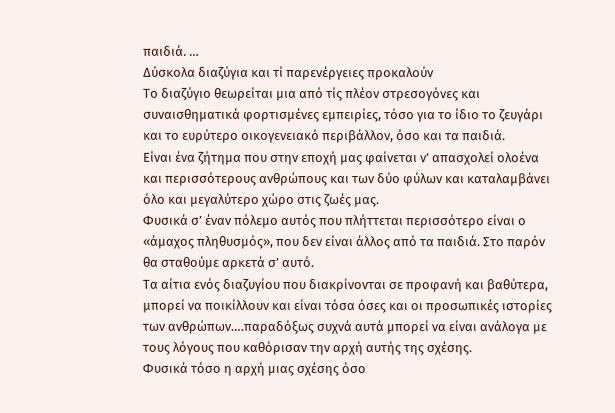παιδιά. …
Δύσκολα διαζύγια και τί παρενέργειες προκαλούν
Το διαζύγιο θεωρείται μια από τίς πλέον στρεσογόνες και συναισθηματικά φορτισμένες εμπειρίες, τόσο για το ίδιο το ζευγάρι και το ευρύτερο οικογενειακό περιβάλλον, όσο και τα παιδιά.
Είναι ένα ζήτημα που στην εποχή μας φαίνεται ν’ απασχολεί ολοένα και περισσότερους ανθρώπους και των δύο φύλων και καταλαμβάνει όλο και μεγαλύτερο χώρο στις ζωές μας.
Φυσικά σ’ έναν πόλεμο αυτός που πλήττεται περισσότερο είναι ο «άμαχος πληθυσμός», που δεν είναι άλλος από τα παιδιά. Στο παρόν θα σταθούμε αρκετά σ’ αυτό.
Τα αίτια ενός διαζυγίου που διακρίνονται σε προφανή και βαθύτερα, μπορεί να ποικίλλουν και είναι τόσα όσες και οι προσωπικές ιστορίες των ανθρώπων….παραδόξως συχνά αυτά μπορεί να είναι ανάλογα με τους λόγους που καθόρισαν την αρχή αυτής της σχέσης.
Φυσικά τόσο η αρχή μιας σχέσης όσο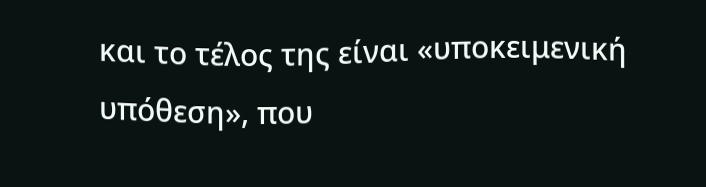και το τέλος της είναι «υποκειμενική υπόθεση», που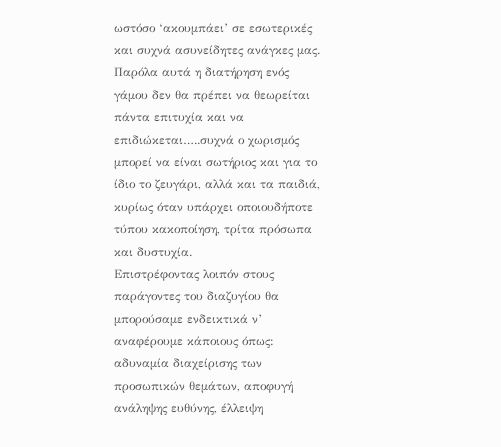ωστόσο ‘ακουμπάει’ σε εσωτερικές και συχνά ασυνείδητες ανάγκες μας.
Παρόλα αυτά η διατήρηση ενός γάμου δεν θα πρέπει να θεωρείται πάντα επιτυχία και να επιδιώκεται…..συχνά ο χωρισμός μπορεί να είναι σωτήριος και για το ίδιο το ζευγάρι, αλλά και τα παιδιά, κυρίως όταν υπάρχει οποιουδήποτε τύπου κακοποίηση, τρίτα πρόσωπα και δυστυχία.
Επιστρέφοντας λοιπόν στους παράγοντες του διαζυγίου θα μπορούσαμε ενδεικτικά ν’ αναφέρουμε κάποιους όπως: αδυναμία διαχείρισης των προσωπικών θεμάτων, αποφυγή ανάληψης ευθύνης, έλλειψη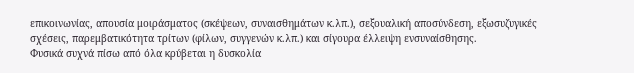επικοινωνίας, απουσία μοιράσματος (σκέψεων, συναισθημάτων κ.λπ.), σεξουαλική αποσύνδεση, εξωσυζυγικές σχέσεις, παρεμβατικότητα τρίτων (φίλων, συγγενών κ.λπ.) και σίγουρα έλλειψη ενσυναίσθησης.
Φυσικά συχνά πίσω από όλα κρύβεται η δυσκολία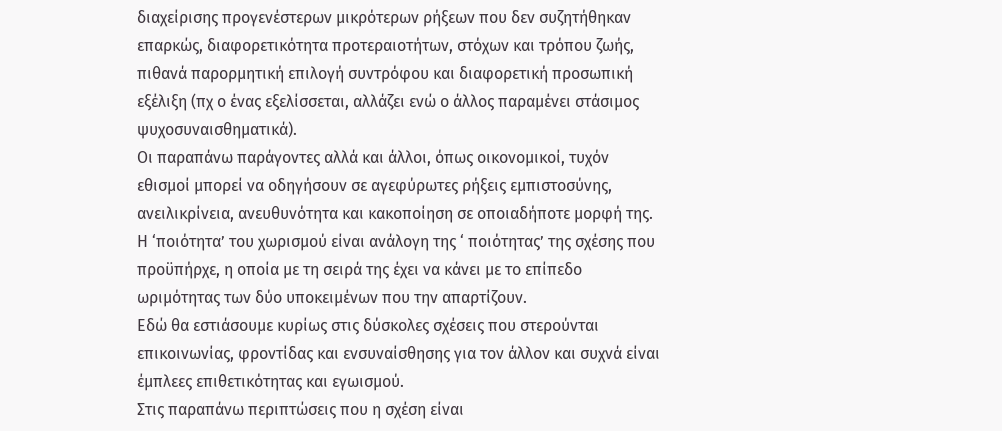διαχείρισης προγενέστερων μικρότερων ρήξεων που δεν συζητήθηκαν επαρκώς, διαφορετικότητα προτεραιοτήτων, στόχων και τρόπου ζωής, πιθανά παρορμητική επιλογή συντρόφου και διαφορετική προσωπική εξέλιξη (πχ ο ένας εξελίσσεται, αλλάζει ενώ ο άλλος παραμένει στάσιμος ψυχοσυναισθηματικά).
Οι παραπάνω παράγοντες αλλά και άλλοι, όπως οικονομικοί, τυχόν εθισμοί μπορεί να οδηγήσουν σε αγεφύρωτες ρήξεις εμπιστοσύνης, ανειλικρίνεια, ανευθυνότητα και κακοποίηση σε οποιαδήποτε μορφή της.
Η ‘ποιότητα’ του χωρισμού είναι ανάλογη της ‘ ποιότητας’ της σχέσης που προϋπήρχε, η οποία με τη σειρά της έχει να κάνει με το επίπεδο ωριμότητας των δύο υποκειμένων που την απαρτίζουν.
Εδώ θα εστιάσουμε κυρίως στις δύσκολες σχέσεις που στερούνται επικοινωνίας, φροντίδας και ενσυναίσθησης για τον άλλον και συχνά είναι έμπλεες επιθετικότητας και εγωισμού.
Στις παραπάνω περιπτώσεις που η σχέση είναι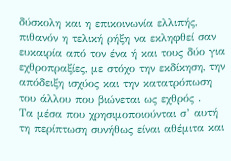δύσκολη και η επικοινωνία ελλιπής, πιθανόν η τελική ρήξη να εκληφθεί σαν ευκαιρία από τον ένα ή και τους δύο για εχθροπραξίες, με στόχο την εκδίκηση, την απόδειξη ισχύος και την κατατρόπωση του άλλου που βιώνεται ως εχθρός .
Τα μέσα που χρησιμοποιούνται σ’ αυτή τη περίπτωση συνήθως είναι αθέμιτα και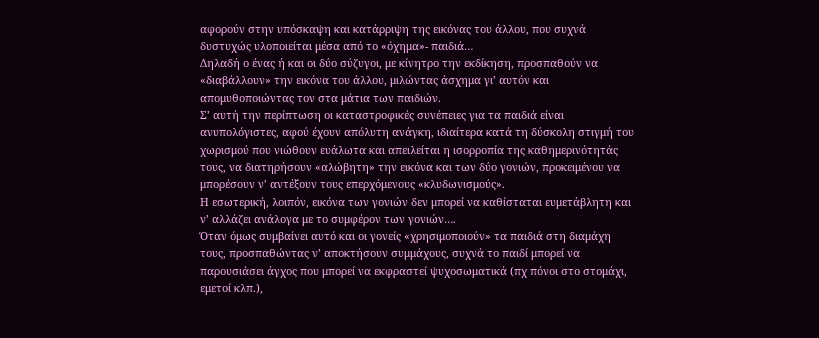αφορούν στην υπόσκαψη και κατάρριψη της εικόνας του άλλου, που συχνά δυστυχώς υλοποιείται μέσα από το «όχημα»- παιδιά…
Δηλαδή ο ένας ή και οι δύο σύζυγοι, με κίνητρο την εκδίκηση, προσπαθούν να «διαβάλλουν» την εικόνα του άλλου, μιλώντας άσχημα γι’ αυτόν και απομυθοποιώντας τον στα μάτια των παιδιών.
Σ’ αυτή την περίπτωση οι καταστροφικές συνέπειες για τα παιδιά είναι ανυπολόγιστες, αφού έχουν απόλυτη ανάγκη, ιδιαίτερα κατά τη δύσκολη στιγμή του χωρισμού που νιώθουν ευάλωτα και απειλείται η ισορροπία της καθημερινότητάς τους, να διατηρήσουν «αλώβητη» την εικόνα και των δύο γονιών, προκειμένου να μπορέσουν ν’ αντέξουν τους επερχόμενους «κλυδωνισμούς».
Η εσωτερική, λοιπόν, εικόνα των γονιών δεν μπορεί να καθίσταται ευμετάβλητη και ν’ αλλάζει ανάλογα με το συμφέρον των γονιών….
Όταν όμως συμβαίνει αυτό και οι γονείς «χρησιμοποιούν» τα παιδιά στη διαμάχη τους, προσπαθώντας ν’ αποκτήσουν συμμάχους, συχνά το παιδί μπορεί να παρουσιάσει άγχος που μπορεί να εκφραστεί ψυχοσωματικά (πχ πόνοι στο στομάχι, εμετοί κλπ.),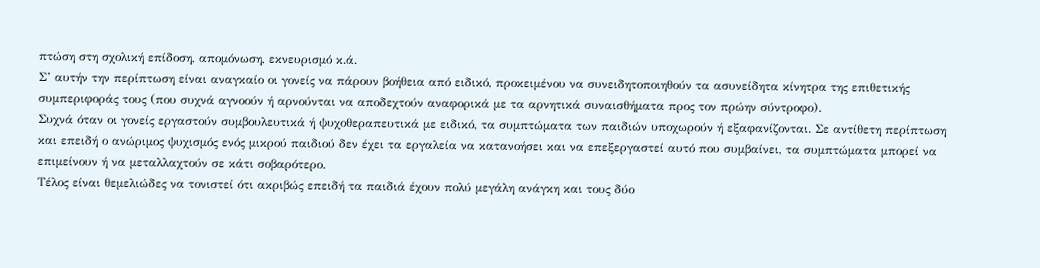πτώση στη σχολική επίδοση, απομόνωση, εκνευρισμό κ.ά.
Σ’ αυτήν την περίπτωση είναι αναγκαίο οι γονείς να πάρουν βοήθεια από ειδικό, προκειμένου να συνειδητοποιηθούν τα ασυνείδητα κίνητρα της επιθετικής συμπεριφοράς τους (που συχνά αγνοούν ή αρνούνται να αποδεχτούν αναφορικά με τα αρνητικά συναισθήματα προς τον πρώην σύντροφο).
Συχνά όταν οι γονείς εργαστούν συμβουλευτικά ή ψυχοθεραπευτικά με ειδικό, τα συμπτώματα των παιδιών υποχωρούν ή εξαφανίζονται. Σε αντίθετη περίπτωση και επειδή ο ανώριμος ψυχισμός ενός μικρού παιδιού δεν έχει τα εργαλεία να κατανοήσει και να επεξεργαστεί αυτό που συμβαίνει, τα συμπτώματα μπορεί να επιμείνουν ή να μεταλλαχτούν σε κάτι σοβαρότερο.
Τέλος είναι θεμελιώδες να τονιστεί ότι ακριβώς επειδή τα παιδιά έχουν πολύ μεγάλη ανάγκη και τους δύο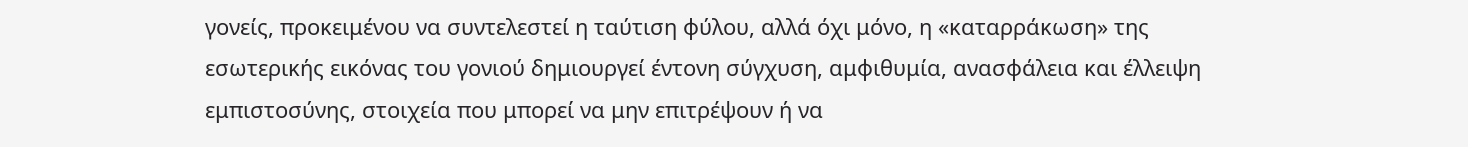γονείς, προκειμένου να συντελεστεί η ταύτιση φύλου, αλλά όχι μόνο, η «καταρράκωση» της εσωτερικής εικόνας του γονιού δημιουργεί έντονη σύγχυση, αμφιθυμία, ανασφάλεια και έλλειψη εμπιστοσύνης, στοιχεία που μπορεί να μην επιτρέψουν ή να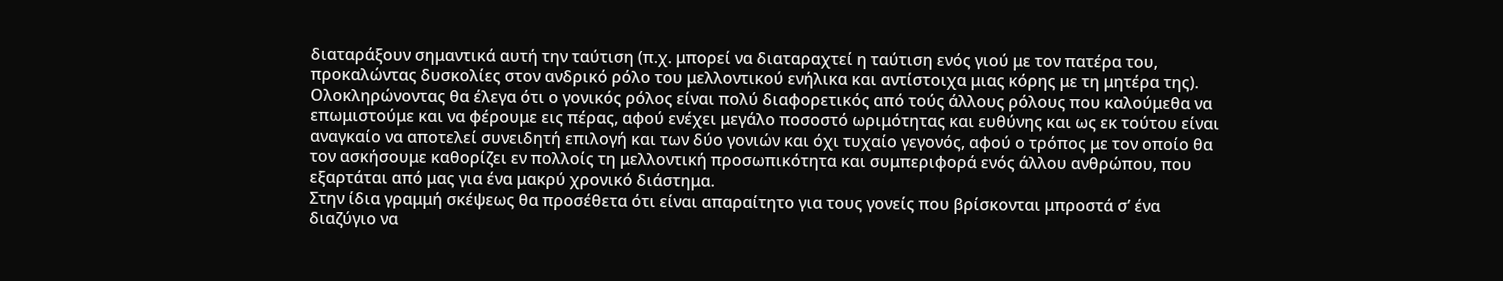διαταράξουν σημαντικά αυτή την ταύτιση (π.χ. μπορεί να διαταραχτεί η ταύτιση ενός γιού με τον πατέρα του, προκαλώντας δυσκολίες στον ανδρικό ρόλο του μελλοντικού ενήλικα και αντίστοιχα μιας κόρης με τη μητέρα της).
Ολοκληρώνοντας θα έλεγα ότι ο γονικός ρόλος είναι πολύ διαφορετικός από τούς άλλους ρόλους που καλούμεθα να επωμιστούμε και να φέρουμε εις πέρας, αφού ενέχει μεγάλο ποσοστό ωριμότητας και ευθύνης και ως εκ τούτου είναι αναγκαίο να αποτελεί συνειδητή επιλογή και των δύο γονιών και όχι τυχαίο γεγονός, αφού ο τρόπος με τον οποίο θα τον ασκήσουμε καθορίζει εν πολλοίς τη μελλοντική προσωπικότητα και συμπεριφορά ενός άλλου ανθρώπου, που εξαρτάται από μας για ένα μακρύ χρονικό διάστημα.
Στην ίδια γραμμή σκέψεως θα προσέθετα ότι είναι απαραίτητο για τους γονείς που βρίσκονται μπροστά σ’ ένα διαζύγιο να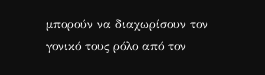μπορούν να διαχωρίσουν τον γονικό τους ρόλο από τον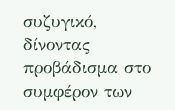συζυγικό, δίνοντας προβάδισμα στο συμφέρον των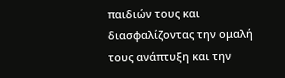παιδιών τους και διασφαλίζοντας την ομαλή τους ανάπτυξη και την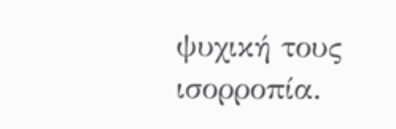ψυχική τους ισορροπία.